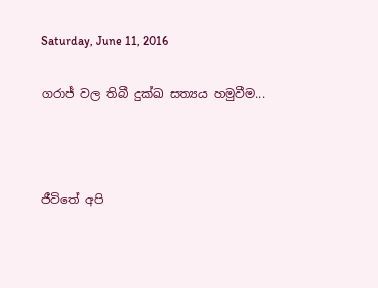Saturday, June 11, 2016

ගරාජ් වල තිබී දුක්ඛ සත්‍යය හමුවීම...



ජීවිතේ අපි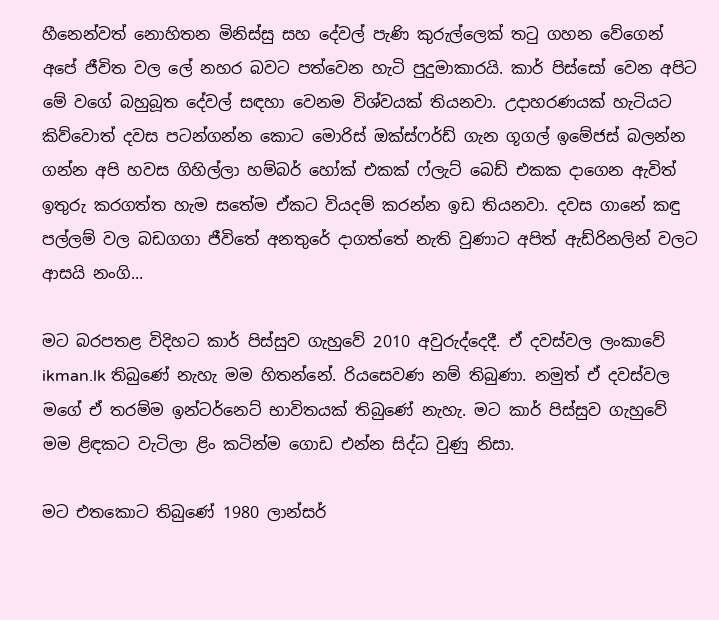හීනෙන්වත් නොහිතන මිනිස්සු සහ දේවල් පැණි කුරුල්ලෙක් තටු ගහන වේගෙන් අපේ ජීවිත වල ලේ නහර බවට පත්වෙන හැටි පුදුමාකාරයි. කාර් පිස්සෝ වෙන අපිට මේ වගේ බහුබූත දේවල් සඳහා වෙනම විශ්වයක් තියනවා. උදාහරණයක් හැටියට කිව්වොත් දවස පටන්ගන්න කොට මොරිස් ඔක්ස්ෆර්ඩ් ගැන ගූගල් ඉමේජස් බලන්න ගන්න අපි හවස ගිහිල්ලා හම්බර් හෝක් එකක් ෆ්ලැට් බෙඩ් එකක දාගෙන ඇවිත් ඉතුරු කරගත්ත හැම සතේම ඒකට වියදම් කරන්න ඉඩ තියනවා. දවස ගානේ කඳු පල්ලම් වල බඩගගා ජීවිතේ අනතුරේ දාගත්තේ නැති වුණාට අපිත් ඇඩ්රිනලින් වලට ආසයි නංගි...

මට බරපතළ විදිහට කාර් පිස්සුව ගැහුවේ 2010 අවුරුද්දෙදී. ඒ දවස්වල ලංකාවේ ikman.lk තිබුණේ නැහැ මම හිතන්නේ. රියසෙවණ නම් තිබුණා. නමුත් ඒ දවස්වල මගේ ඒ තරම්ම ඉන්ටර්නෙට් භාවිතයක් තිබුණේ නැහැ. මට කාර් පිස්සුව ගැහුවේ මම ළිඳකට වැටිලා ළිං කටින්ම ගොඩ එන්න සිද්ධ වුණු නිසා.

මට එතකොට තිබුණේ 1980 ලාන්සර්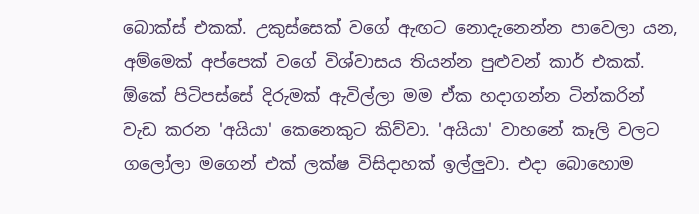බොක්ස් එකක්. උකුස්සෙක් වගේ ඇඟට නොදැනෙන්න පාවෙලා යන, අම්මෙක් අප්පෙක් වගේ විශ්වාසය තියන්න පුළුවන් කාර් එකක්. ඕකේ පිටිපස්සේ දිරුමක් ඇවිල්ලා මම ඒක හදාගන්න ටින්කරින් වැඩ කරන 'අයියා' කෙනෙකුට කිව්වා. 'අයියා' වාහනේ කෑලි වලට ගලෝලා මගෙන් එක් ලක්ෂ විසිදාහක් ඉල්ලුවා. එදා බොහොම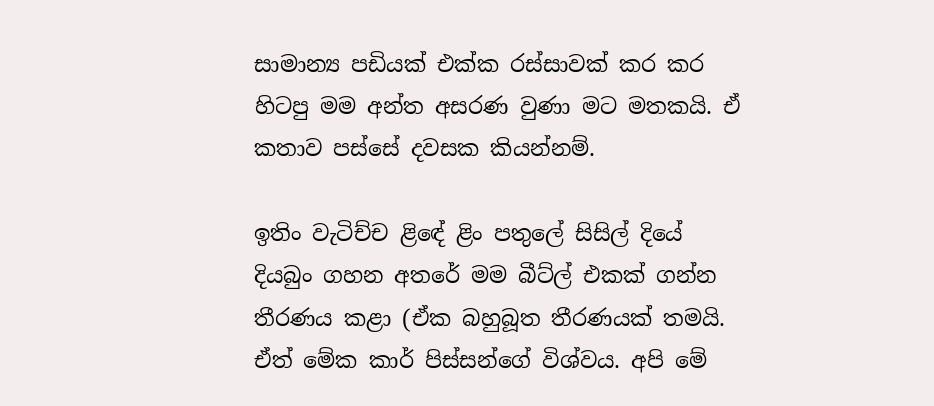සාමාන්‍ය පඩියක් එක්ක රස්සාවක් කර කර හිටපු මම අන්ත අසරණ වුණා මට මතකයි. ඒ කතාව පස්සේ දවසක කියන්නම්.

ඉතිං වැටිච්ච ළිඳේ ළිං පතුලේ සිසිල් දියේ දියබුං ගහන අතරේ මම බීට්ල් එකක් ගන්න තීරණය කළා (ඒක බහුබූත තීරණයක් තමයි. ඒත් මේක කාර් පිස්සන්ගේ විශ්වය. අපි මේ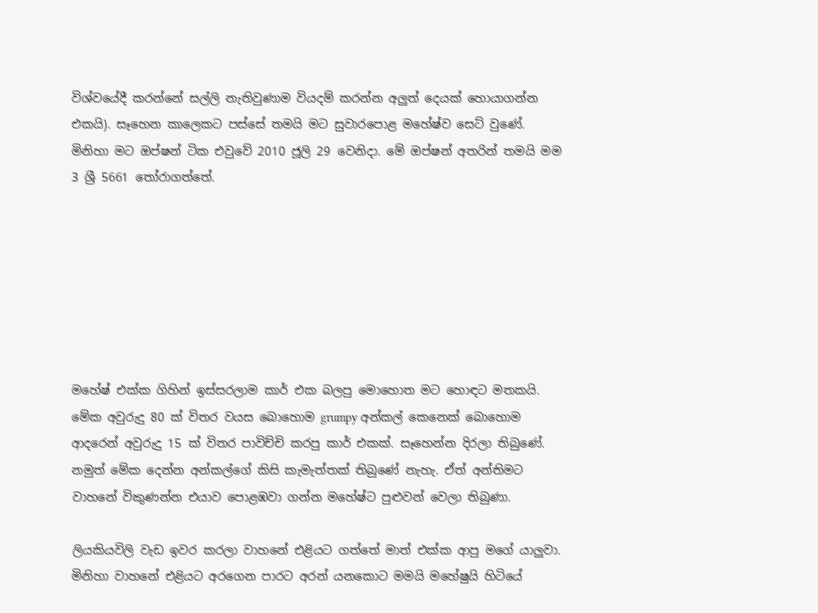විශ්වයේදී කරන්නේ සල්ලි නැතිවුණාම වියදම් කරන්න අලුත් දෙයක් හොයාගන්න එකයි). සෑහෙන කාලෙකට පස්සේ තමයි මට සුවාරපොළ මහේෂ්ව සෙට් වුණේ. මිනිහා මට ඔප්ෂන් ටික එවුවේ 2010 ජූලි 29 වෙනිදා. මේ ඔප්ෂන් අතරින් තමයි මම 3 ශ්‍රී 5661 තෝරාගත්තේ.







මහේෂ් එක්ක ගිහින් ඉස්සරලාම කාර් එක බලපු මොහොත මට හොඳට මතකයි. මේක අවුරුදු 80 ක් විතර වයස බොහොම grumpy අන්කල් කෙනෙක් බොහොම ආදරෙන් අවුරුදු 15 ක් විතර පාවිච්චි කරපු කාර් එකක්. සෑහෙන්න දිරලා තිබුණේ. නමුත් මේක දෙන්න අන්කල්ගේ කිසි කැමැත්තක් තිබුණේ නැහැ. ඒත් අන්තිමට වාහනේ විකුණන්න එයාව පොළඹවා ගන්න මහේෂ්ට පුළුවන් වෙලා තිබුණා.

ලියකියවිලි වැඩ ඉවර කරලා වාහනේ එළියට ගත්තේ මාත් එක්ක ආපු මගේ යාලුවා. මිනිහා වාහනේ එළියට අරගෙන පාරට අරන් යනකොට මමයි මහේෂුයි හිටියේ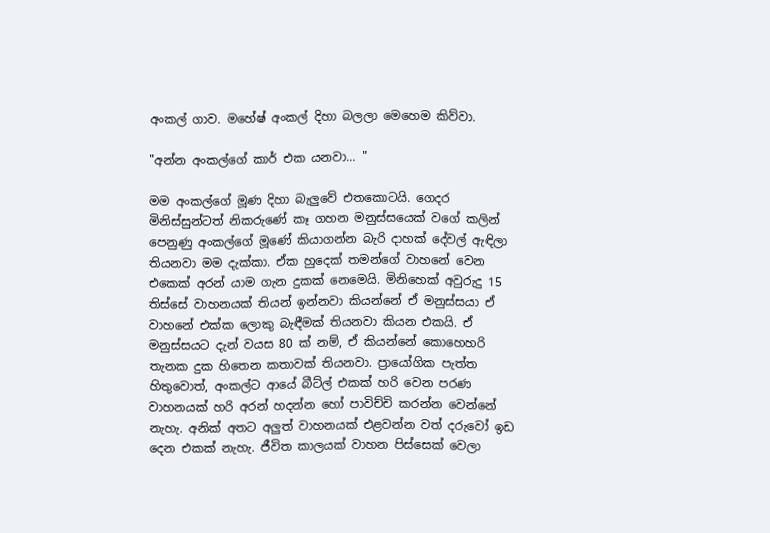අංකල් ගාව. මහේෂ් අංකල් දිහා බලලා මෙහෙම කිව්වා.

"අන්න අංකල්ගේ කාර් එක යනවා... "

මම අංකල්ගේ මූණ දිහා බැලුවේ එතකොටයි. ගෙදර මිනිස්සුන්ටත් නිකරුණේ කෑ ගහන මනුස්සයෙක් වගේ කලින් පෙනුණු අංකල්ගේ මූණේ කියාගන්න බැරි දාහක් දේවල් ඇඳිලා තියනවා මම දැක්කා. ඒක හුදෙක් තමන්ගේ වාහනේ වෙන එකෙක් අරන් යාම ගැන දුකක් නෙමෙයි. මිනිහෙක් අවුරුදු 15 තිස්සේ වාහනයක් තියන් ඉන්නවා කියන්නේ ඒ මනුස්සයා ඒ වාහනේ එක්ක ලොකු බැඳීමක් තියනවා කියන එකයි. ඒ මනුස්සයට දැන් වයස 80 ක් නම්, ඒ කියන්නේ කොහෙහරි තැනක දුක හිතෙන කතාවක් තියනවා. ප්‍රායෝගික පැත්ත හිතුවොත්, අංකල්ට ආයේ බීට්ල් එකක් හරි වෙන පරණ වාහනයක් හරි අරන් හදන්න හෝ පාවිච්චි කරන්න වෙන්නේ නැහැ. අනික් අතට අලුත් වාහනයක් එළවන්න වත් දරුවෝ ඉඩ දෙන එකක් නැහැ. ජීවිත කාලයක් වාහන පිස්සෙක් වෙලා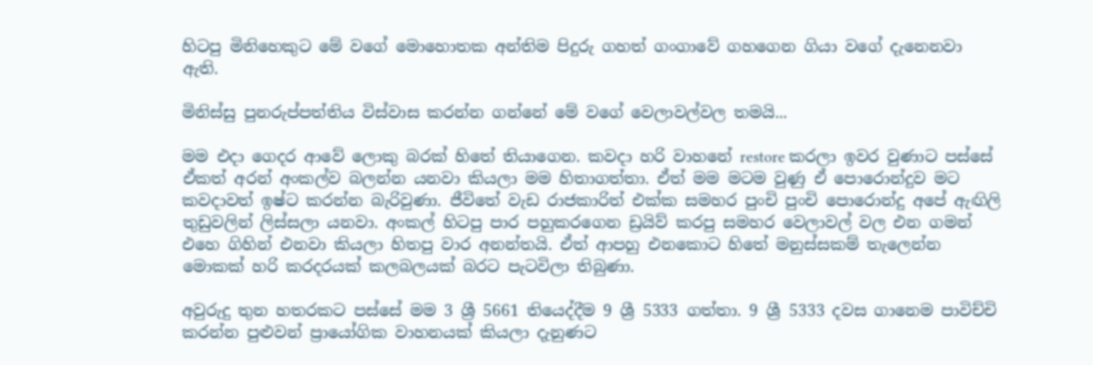හිටපු මිනිහෙකුට මේ වගේ මොහොතක අන්තිම පිදුරු ගහත් ගංගාවේ ගහගෙන ගියා වගේ දැනෙනවා ඇති.

මිනිස්සු පුනරුප්පත්තිය විස්වාස කරන්න ගන්නේ මේ වගේ වෙලාවල්වල තමයි...

මම එදා ගෙදර ආවේ ලොකු බරක් හිතේ තියාගෙන. කවදා හරි වාහනේ restore කරලා ඉවර වුණාට පස්සේ ඒකත් අරන් අංකල්ව බලන්න යනවා කියලා මම හිතාගත්තා. ඒත් මම මටම වුණු ඒ පොරොන්දුව මට කවදාවත් ඉෂ්ට කරන්න බැරිවුණා. ජීවිතේ වැඩ රාජකාරිත් එක්ක සමහර පුංචි පුංචි පොරොන්දු අපේ ඇඟිලි තුඩුවලින් ලිස්සලා යනවා. අංකල් හිටපු පාර පහුකරගෙන ඩ්‍රයිව් කරපු සමහර වෙලාවල් වල එන ගමන් එහෙ ගිහින් එනවා කියලා හිතපු වාර අනන්තයි. ඒත් ආපහු එනකොට හිතේ මනුස්සකම් තැලෙන්න මොකක් හරි කරදරයක් කලබලයක් බරට පැටවිලා තිබුණා.

අවුරුදු තුන හතරකට පස්සේ මම 3 ශ්‍රී 5661 තියෙද්දීම 9 ශ්‍රී 5333 ගත්තා. 9 ශ්‍රී 5333 දවස ගානෙම පාවිච්චි කරන්න පුළුවන් ප්‍රායෝගික වාහනයක් කියලා දැනුණට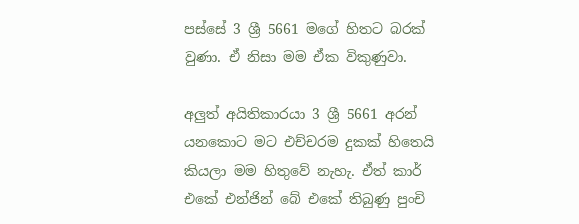පස්සේ 3 ශ්‍රී 5661 මගේ හිතට බරක් වුණා. ඒ නිසා මම ඒක විකුණුවා.

අලුත් අයිතිකාරයා 3 ශ්‍රී 5661 අරන් යනකොට මට එච්චරම දුකක් හිතෙයි කියලා මම හිතුවේ නැහැ. ඒත් කාර් එකේ එන්ජින් බේ එකේ තිබුණු පුංචි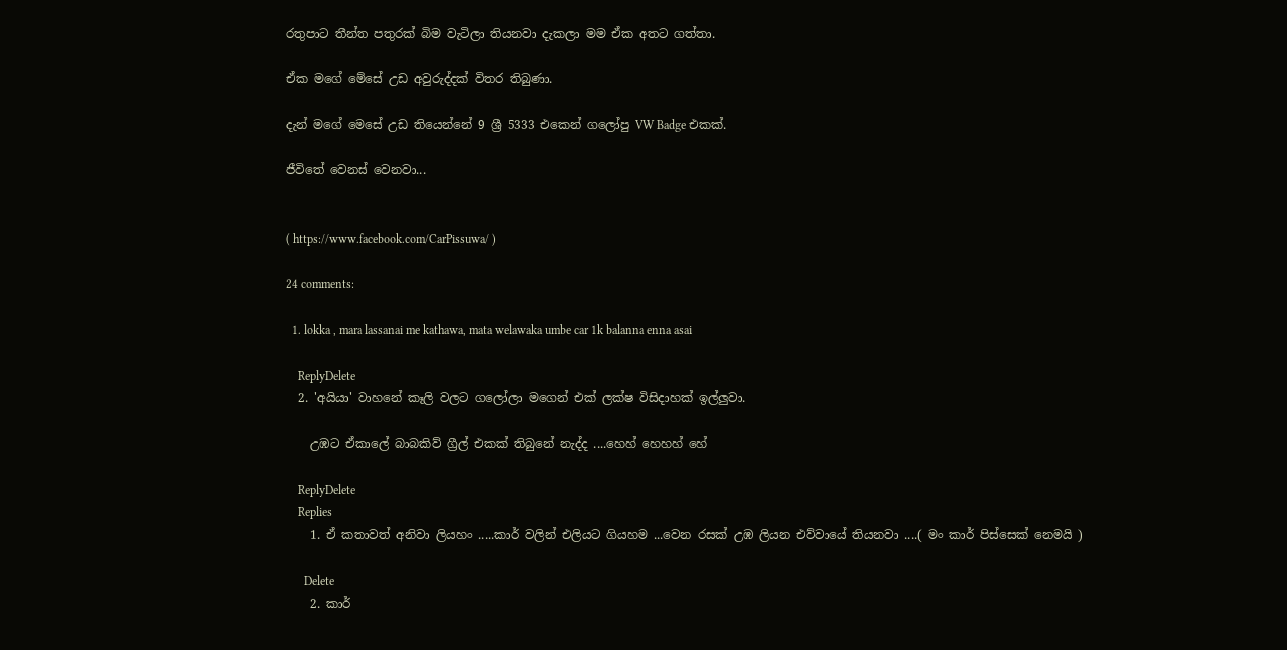රතුපාට තීන්ත පතුරක් බිම වැටිලා තියනවා දැකලා මම ඒක අතට ගත්තා.

ඒක මගේ මේසේ උඩ අවුරුද්දක් විතර තිබුණා.

දැන් මගේ මෙසේ උඩ තියෙන්නේ 9 ශ්‍රී 5333 එකෙන් ගලෝපු VW Badge එකක්.

ජීවිතේ වෙනස් වෙනවා...


( https://www.facebook.com/CarPissuwa/ )

24 comments:

  1. lokka , mara lassanai me kathawa, mata welawaka umbe car 1k balanna enna asai

    ReplyDelete
  2. 'අයියා' වාහනේ කෑලි වලට ගලෝලා මගෙන් එක් ලක්ෂ විසිදාහක් ඉල්ලුවා.

    උඹට ඒකාලේ බාබකිව් ග්‍රීල් එකක් තිබුනේ නැද්ද ....හෙහ් හෙහහ් හේ

    ReplyDelete
    Replies
    1. ඒ කතාවත් අනිවා ලියහං .....කාර් වලින් එලියට ගියහම ...වෙන රසක් උඹ ලියන එව්වායේ තියනවා ....( මං කාර් පිස්සෙක් නෙමයි )

      Delete
    2. කාර්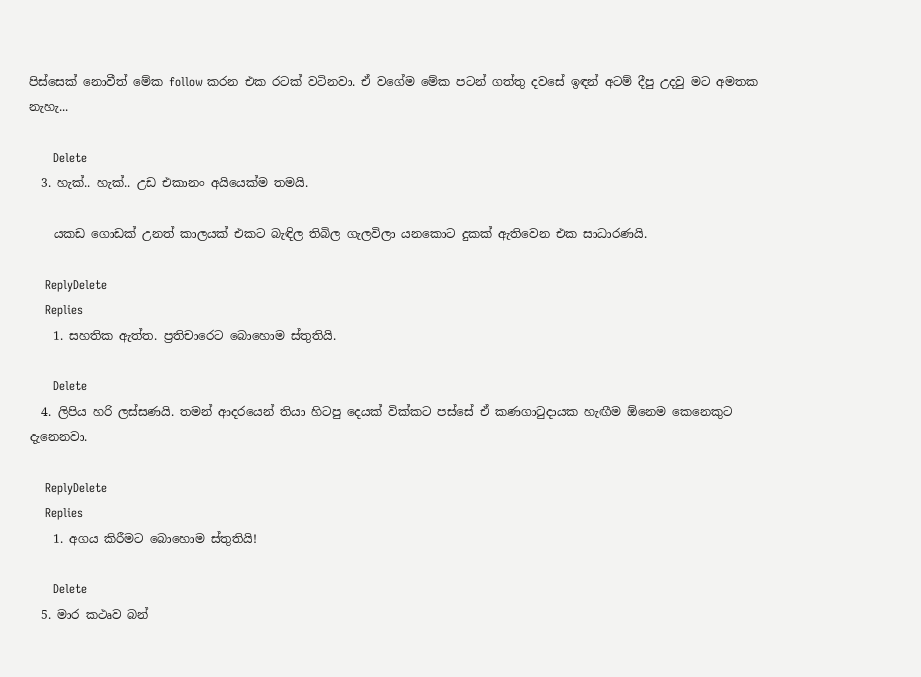පිස්සෙක් නොවීත් මේක follow කරන එක රටක් වටිනවා. ඒ වගේම මේක පටන් ගත්තු දවසේ ඉඳන් අටම් දීපු උදවු මට අමතක නැහැ...

      Delete
  3. හැක්.. හැක්.. උඩ එකානං අයියෙක්ම තමයි.

    යකඩ ගොඩක් උනත් කාලයක් එකට බැඳිල තිබිල ගැලවිලා යනකොට දුකක් ඇතිවෙන එක සාධාරණයි.

    ReplyDelete
    Replies
    1. සහතික ඇත්ත. ප්‍රතිචාරෙට බොහොම ස්තුතියි.

      Delete
  4. ලිපිය හරි ලස්සණයි. තමන් ආදරයෙන් තියා හිටපු දෙයක් වික්කට පස්සේ ඒ කණගාටුදායක හැඟීම ඕනෙම කෙනෙකුට දැනෙනවා.

    ReplyDelete
    Replies
    1. අගය කිරීමට බොහොම ස්තුතියි!

      Delete
  5. මාර කථෘව බන්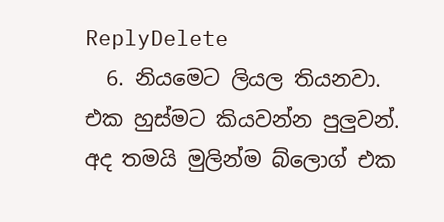ReplyDelete
  6. නියමෙට ලියල තියනවා. එක හුස්මට කියවන්න පුලුවන්. අද තමයි මුලින්ම බ්ලොග් එක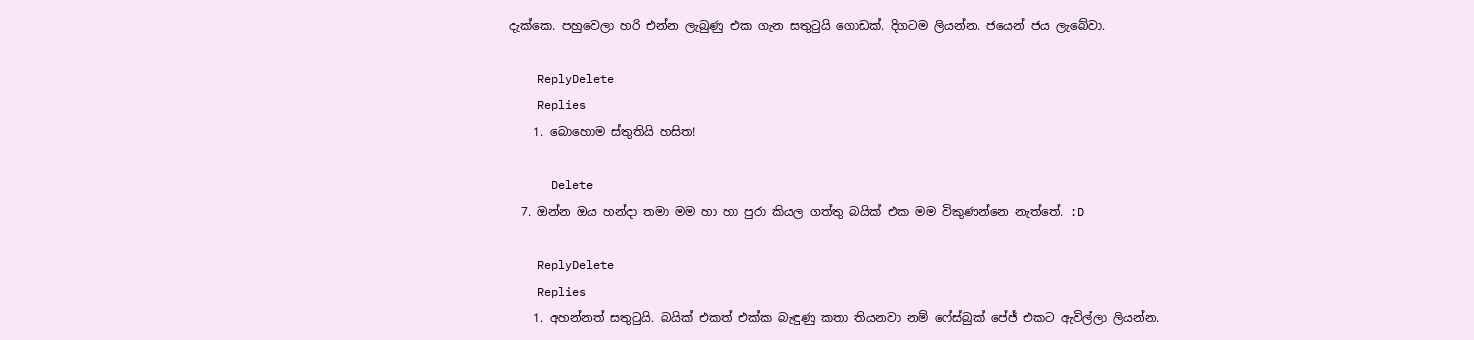දැක්කෙ. පහුවෙලා හරි එන්න ලැබුණු එක ගැන සතුටුයි ගොඩක්. දිගටම ලියන්න. ජයෙන් ජය ලැබේවා.

    ReplyDelete
    Replies
    1. බොහොම ස්තුතියි හසිත!

      Delete
  7. ඔන්න ඔය හන්දා තමා මම හා හා පුරා කියල ගත්තු බයික් එක මම විකුණන්නෙ නැත්තේ. :D

    ReplyDelete
    Replies
    1. අහන්නත් සතුටුයි. බයික් එකත් එක්ක බැඳුණු කතා තියනවා නම් ෆේස්බුක් පේජ් එකට ඇවිල්ලා ලියන්න.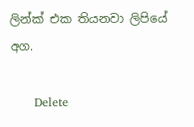ලින්ක් එක තියනවා ලිපියේ අග.

      Delete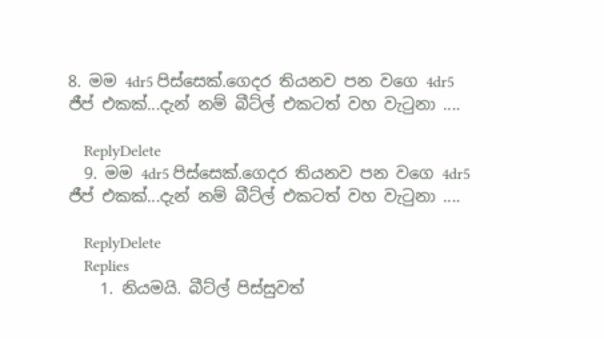8. මම 4dr5 පිස්සෙක්.ගෙදර තියනව පන වගෙ 4dr5 ජීප් එකක්...දැන් නම් බීට්ල් එකටත් වහ වැටුනා ....

    ReplyDelete
  9. මම 4dr5 පිස්සෙක්.ගෙදර තියනව පන වගෙ 4dr5 ජීප් එකක්...දැන් නම් බීට්ල් එකටත් වහ වැටුනා ....

    ReplyDelete
    Replies
    1. නියමයි. බීට්ල් පිස්සුවත්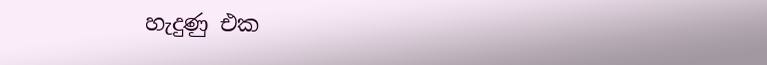හැදුණු එක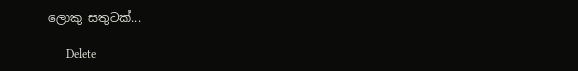ලොකු සතුටක්...

      Delete